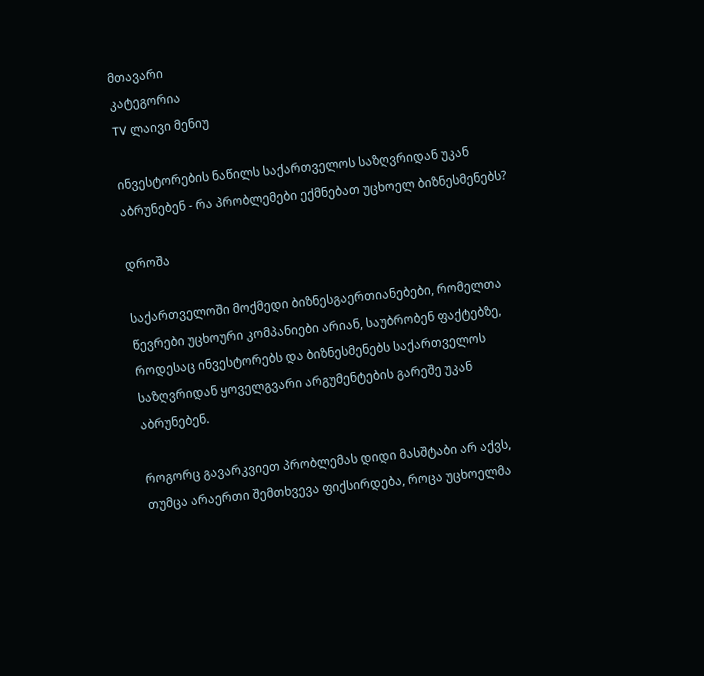მთავარი
კატეგორია
TV ლაივი მენიუ

ინვესტორების ნაწილს საქართველოს საზღვრიდან უკან აბრუნებენ - რა პრობლემები ექმნებათ უცხოელ ბიზნესმენებს?

დროშა

საქართველოში მოქმედი ბიზნესგაერთიანებები, რომელთა წევრები უცხოური კომპანიები არიან, საუბრობენ ფაქტებზე, როდესაც ინვესტორებს და ბიზნესმენებს საქართველოს საზღვრიდან ყოველგვარი არგუმენტების გარეშე უკან აბრუნებენ.

როგორც გავარკვიეთ პრობლემას დიდი მასშტაბი არ აქვს, თუმცა არაერთი შემთხვევა ფიქსირდება, როცა უცხოელმა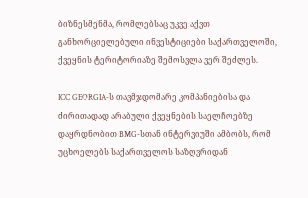ბიზნესმენმა, რომლებსაც უკვე აქვთ განხორციელებული ინვესტიციები საქართველოში, ქვეყნის ტერიტორიაზე შემოსვლა ვერ შეძლეს.

ICC GEORGIA-ს თავმჯდომარე კომპანიებისა და ძირითადად არაბული ქვეყნების საელჩოებზე დაყრდნობით BMG-სთან ინტერვიუში ამბობს, რომ უცხოელებს საქართველოს საზღვრიდან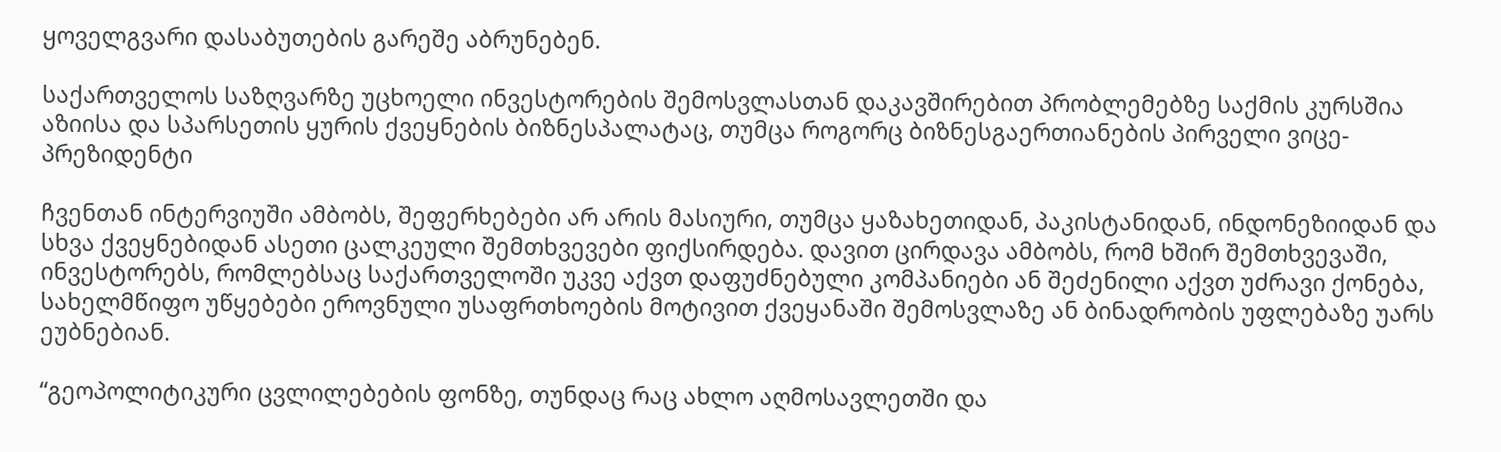ყოველგვარი დასაბუთების გარეშე აბრუნებენ.

საქართველოს საზღვარზე უცხოელი ინვესტორების შემოსვლასთან დაკავშირებით პრობლემებზე საქმის კურსშია აზიისა და სპარსეთის ყურის ქვეყნების ბიზნესპალატაც, თუმცა როგორც ბიზნესგაერთიანების პირველი ვიცე-პრეზიდენტი

ჩვენთან ინტერვიუში ამბობს, შეფერხებები არ არის მასიური, თუმცა ყაზახეთიდან, პაკისტანიდან, ინდონეზიიდან და სხვა ქვეყნებიდან ასეთი ცალკეული შემთხვევები ფიქსირდება. დავით ცირდავა ამბობს, რომ ხშირ შემთხვევაში, ინვესტორებს, რომლებსაც საქართველოში უკვე აქვთ დაფუძნებული კომპანიები ან შეძენილი აქვთ უძრავი ქონება, სახელმწიფო უწყებები ეროვნული უსაფრთხოების მოტივით ქვეყანაში შემოსვლაზე ან ბინადრობის უფლებაზე უარს ეუბნებიან.

“გეოპოლიტიკური ცვლილებების ფონზე, თუნდაც რაც ახლო აღმოსავლეთში და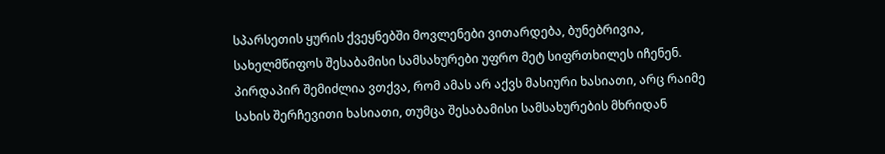სპარსეთის ყურის ქვეყნებში მოვლენები ვითარდება, ბუნებრივია, სახელმწიფოს შესაბამისი სამსახურები უფრო მეტ სიფრთხილეს იჩენენ. პირდაპირ შემიძლია ვთქვა, რომ ამას არ აქვს მასიური ხასიათი, არც რაიმე სახის შერჩევითი ხასიათი, თუმცა შესაბამისი სამსახურების მხრიდან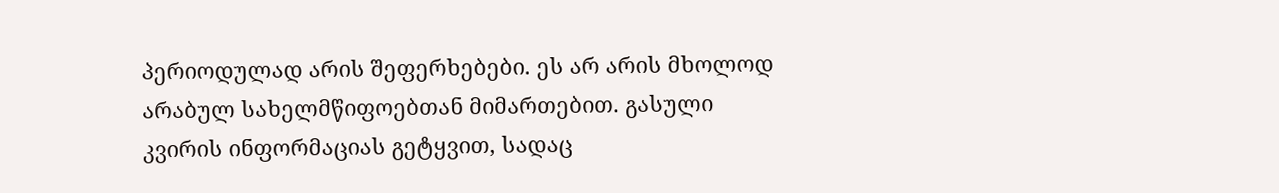პერიოდულად არის შეფერხებები. ეს არ არის მხოლოდ არაბულ სახელმწიფოებთან მიმართებით. გასული კვირის ინფორმაციას გეტყვით, სადაც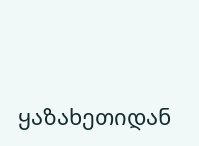ყაზახეთიდან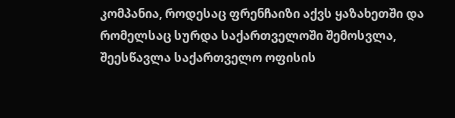კომპანია, როდესაც ფრენჩაიზი აქვს ყაზახეთში და რომელსაც სურდა საქართველოში შემოსვლა, შეესწავლა საქართველო ოფისის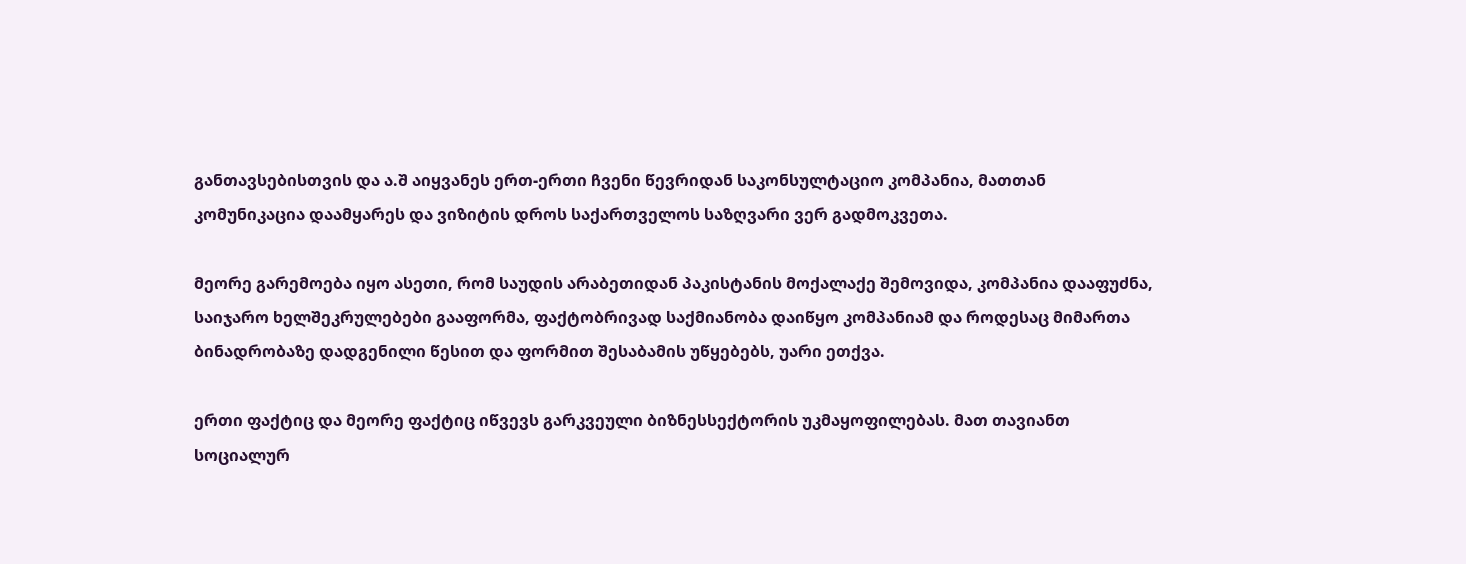განთავსებისთვის და ა.შ აიყვანეს ერთ-ერთი ჩვენი წევრიდან საკონსულტაციო კომპანია, მათთან კომუნიკაცია დაამყარეს და ვიზიტის დროს საქართველოს საზღვარი ვერ გადმოკვეთა.

მეორე გარემოება იყო ასეთი, რომ საუდის არაბეთიდან პაკისტანის მოქალაქე შემოვიდა, კომპანია დააფუძნა, საიჯარო ხელშეკრულებები გააფორმა, ფაქტობრივად საქმიანობა დაიწყო კომპანიამ და როდესაც მიმართა ბინადრობაზე დადგენილი წესით და ფორმით შესაბამის უწყებებს, უარი ეთქვა.

ერთი ფაქტიც და მეორე ფაქტიც იწვევს გარკვეული ბიზნესსექტორის უკმაყოფილებას. მათ თავიანთ სოციალურ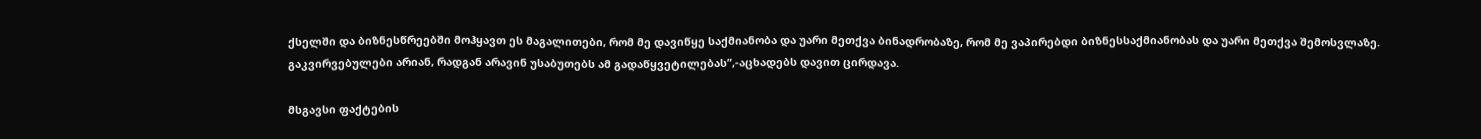ქსელში და ბიზნესწრეებში მოჰყავთ ეს მაგალითები, რომ მე დავიწყე საქმიანობა და უარი მეთქვა ბინადრობაზე, რომ მე ვაპირებდი ბიზნესსაქმიანობას და უარი მეთქვა შემოსვლაზე. გაკვირვებულები არიან, რადგან არავინ უსაბუთებს ამ გადაწყვეტილებას”,-აცხადებს დავით ცირდავა.

მსგავსი ფაქტების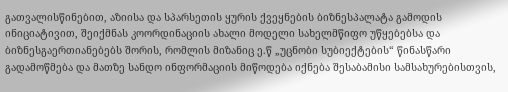გათვალისწინებით, აზიისა და სპარსეთის ყურის ქვეყნების ბიზნესპალატა გამოდის ინიციატივით, შეიქმნას კოორდინაციის ახალი მოდელი სახელმწიფო უწყებებსა და ბიზნესგაერთიანებებს შორის, რომლის მიზანიც ე.წ „უცნობი სუბიექტების“ წინასწარი გადამოწმება და მათზე სანდო ინფორმაციის მიწოდება იქნება შესაბამისი სამსახურებისთვის,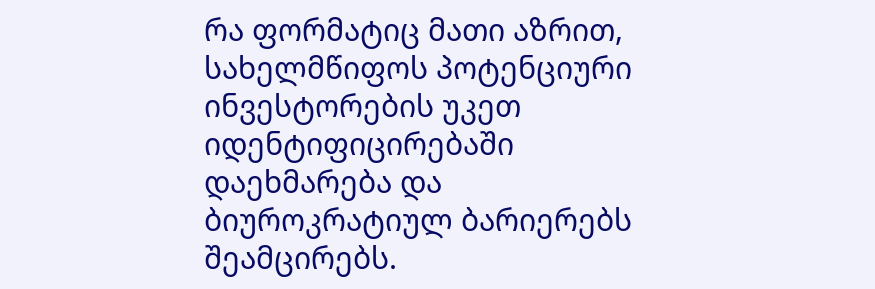რა ფორმატიც მათი აზრით, სახელმწიფოს პოტენციური ინვესტორების უკეთ იდენტიფიცირებაში დაეხმარება და ბიუროკრატიულ ბარიერებს შეამცირებს.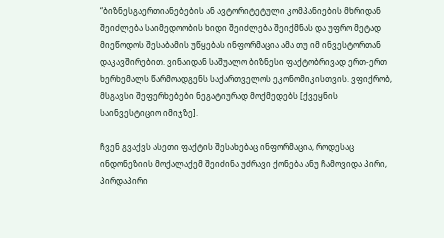“ბიზნესგაერთიანებების ან ავტორიტეტული კომპანიების მხრიდან შეიძლება საიმედოობის ხიდი შეიძლება შეიქმნას და უფრო მეტად მიეწოდოს შესაბამის უწყებას ინფორმაცია ამა თუ იმ ინვესტორთან დაკავშირებით. ვინაიდან საშუალო ბიზნესი ფაქტობრივად ერთ-ერთ ხერხემალს წარმოადგენს საქართველოს ეკონომიკისთვის. ვფიქრობ, მსგავსი შეფერხებები ნეგატიურად მოქმედებს [ქვეყნის საინვესტიციო იმიჯზე].

ჩვენ გვაქვს ასეთი ფაქტის შესახებაც ინფორმაცია, როდესაც ინდონეზიის მოქალაქემ შეიძინა უძრავი ქონება ანუ ჩამოვიდა პირი, პირდაპირი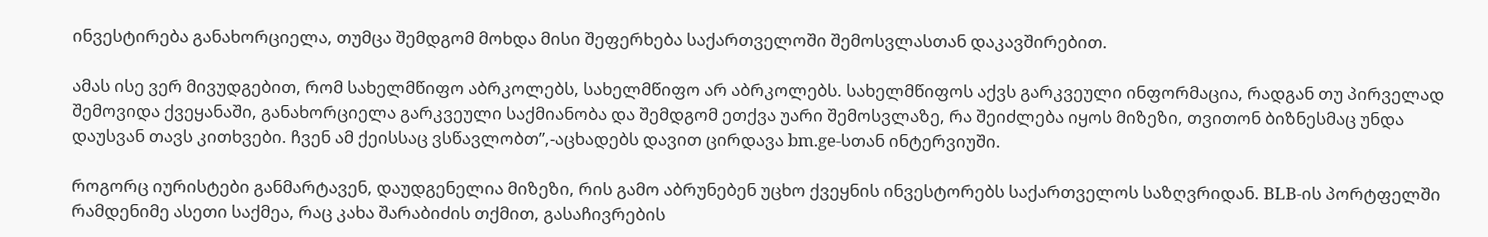ინვესტირება განახორციელა, თუმცა შემდგომ მოხდა მისი შეფერხება საქართველოში შემოსვლასთან დაკავშირებით.

ამას ისე ვერ მივუდგებით, რომ სახელმწიფო აბრკოლებს, სახელმწიფო არ აბრკოლებს. სახელმწიფოს აქვს გარკვეული ინფორმაცია, რადგან თუ პირველად შემოვიდა ქვეყანაში, განახორციელა გარკვეული საქმიანობა და შემდგომ ეთქვა უარი შემოსვლაზე, რა შეიძლება იყოს მიზეზი, თვითონ ბიზნესმაც უნდა დაუსვან თავს კითხვები. ჩვენ ამ ქეისსაც ვსწავლობთ”,-აცხადებს დავით ცირდავა bm.ge-სთან ინტერვიუში.

როგორც იურისტები განმარტავენ, დაუდგენელია მიზეზი, რის გამო აბრუნებენ უცხო ქვეყნის ინვესტორებს საქართველოს საზღვრიდან. BLB-ის პორტფელში რამდენიმე ასეთი საქმეა, რაც კახა შარაბიძის თქმით, გასაჩივრების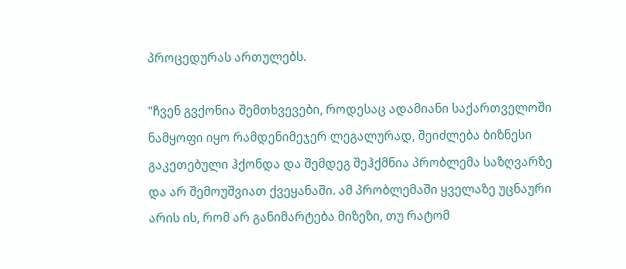პროცედურას ართულებს.

"ჩვენ გვქონია შემთხვევები, როდესაც ადამიანი საქართველოში ნამყოფი იყო რამდენიმეჯერ ლეგალურად, შეიძლება ბიზნესი გაკეთებული ჰქონდა და შემდეგ შეჰქმნია პრობლემა საზღვარზე და არ შემოუშვიათ ქვეყანაში. ამ პრობლემაში ყველაზე უცნაური არის ის, რომ არ განიმარტება მიზეზი, თუ რატომ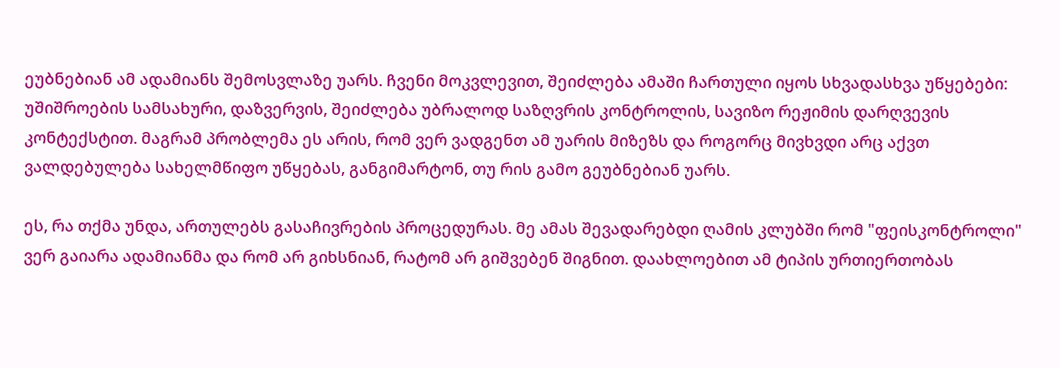ეუბნებიან ამ ადამიანს შემოსვლაზე უარს. ჩვენი მოკვლევით, შეიძლება ამაში ჩართული იყოს სხვადასხვა უწყებები: უშიშროების სამსახური, დაზვერვის, შეიძლება უბრალოდ საზღვრის კონტროლის, სავიზო რეჟიმის დარღვევის კონტექსტით. მაგრამ პრობლემა ეს არის, რომ ვერ ვადგენთ ამ უარის მიზეზს და როგორც მივხვდი არც აქვთ ვალდებულება სახელმწიფო უწყებას, განგიმარტონ, თუ რის გამო გეუბნებიან უარს.

ეს, რა თქმა უნდა, ართულებს გასაჩივრების პროცედურას. მე ამას შევადარებდი ღამის კლუბში რომ "ფეისკონტროლი" ვერ გაიარა ადამიანმა და რომ არ გიხსნიან, რატომ არ გიშვებენ შიგნით. დაახლოებით ამ ტიპის ურთიერთობას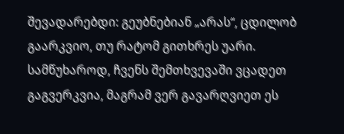შევადარებდი: გეუბნებიან „არას“, ცდილობ გაარკვიო, თუ რატომ გითხრეს უარი. სამწუხაროდ, ჩვენს შემთხვევაში ვცადეთ გაგვერკვია, მაგრამ ვერ გავარღვიეთ ეს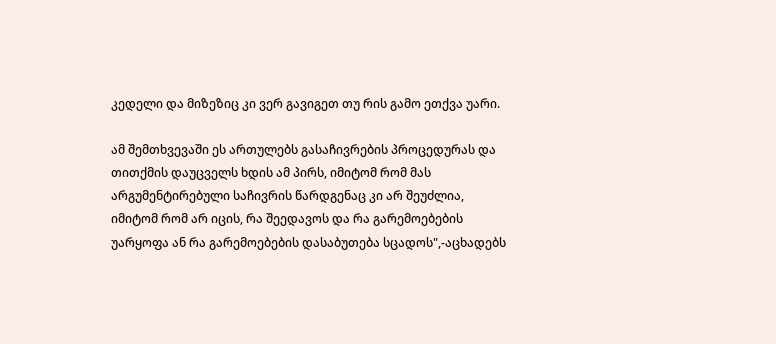კედელი და მიზეზიც კი ვერ გავიგეთ თუ რის გამო ეთქვა უარი.

ამ შემთხვევაში ეს ართულებს გასაჩივრების პროცედურას და თითქმის დაუცველს ხდის ამ პირს, იმიტომ რომ მას არგუმენტირებული საჩივრის წარდგენაც კი არ შეუძლია, იმიტომ რომ არ იცის, რა შეედავოს და რა გარემოებების უარყოფა ან რა გარემოებების დასაბუთება სცადოს",-აცხადებს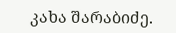კახა შარაბიძე.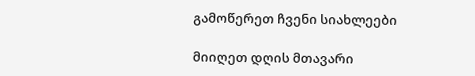გამოწერეთ ჩვენი სიახლეები

მიიღეთ დღის მთავარი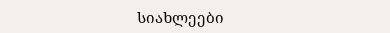სიახლეები